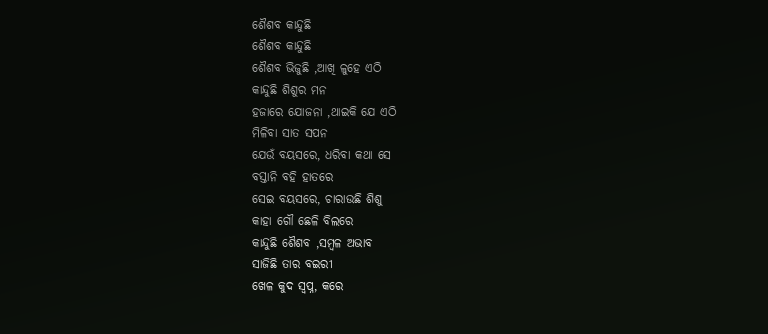ଶୈଶବ କାନ୍ଦୁଛି
ଶୈଶବ କାନ୍ଦୁଛି
ଶୈଶବ ଭିଜୁଛି ,ଆଖି ଳୁହେ ଏଠି
କାନ୍ଦୁଛି ଶିଶୁର ମନ
ହଜାରେ ଯୋଜନା ,ଥାଇକି ଯେ ଏଠି
ମିଳିବା ସାତ ସପନ
ଯେଉଁ ବୟସରେ, ଧରିବା କଥା ସେ
ବସ୍ତାନି ବହି ହାତରେ
ସେଇ ବୟସରେ, ଚାରାଉଛି ଶିଶୁ
କାହା ଗୌ ଛେଳି ବିଲରେ
କାନ୍ଦୁଛି ଶୈଶବ ,ସମ୍ବଳ ଅଭାବ
ସାଜିଛି ତାର ବଇରୀ
ଖେଳ କୁଦ ସ୍ବପ୍ନ, କରେ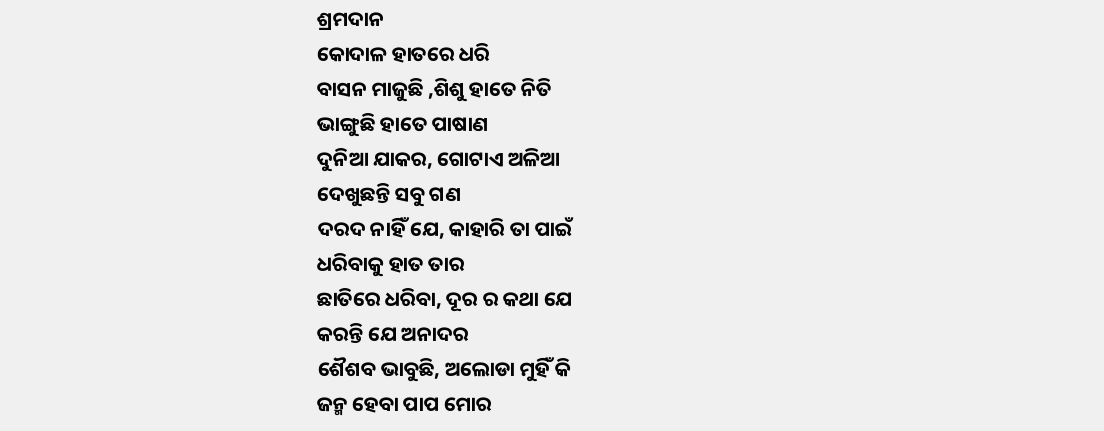ଶ୍ରମଦାନ
କୋଦାଳ ହାତରେ ଧରି
ବାସନ ମାଜୁଛି ,ଶିଶୁ ହାତେ ନିତି
ଭାଙ୍ଗୁଛି ହାତେ ପାଷାଣ
ଦୁନିଆ ଯାକର, ଗୋଟାଏ ଅଳିଆ
ଦେଖୁଛନ୍ତି ସବୁ ଗଣ
ଦରଦ ନାହିଁ ଯେ, କାହାରି ତା ପାଇଁ
ଧରିବାକୁ ହାତ ତାର
ଛାତିରେ ଧରିବା, ଦୂର ର କଥା ଯେ
କରନ୍ତି ଯେ ଅନାଦର
ଶୈଶବ ଭାବୁଛି, ଅଲୋଡା ମୁହିଁ କି
ଜନ୍ମ ହେବା ପାପ ମୋର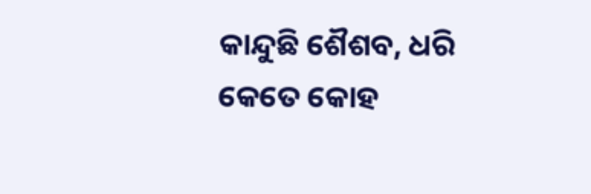କାନ୍ଦୁଛି ଶୈଶବ, ଧରି କେତେ କୋହ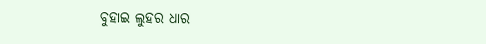ବୁହାଇ ଲୁହର ଧାର